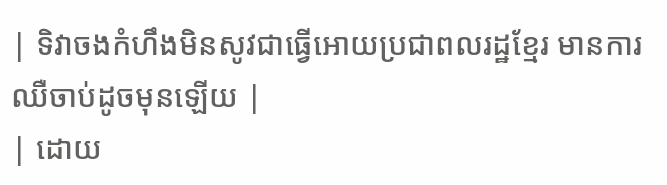| ទិវាចងកំហឹងមិនសូវជាធ្វើអោយប្រជាពលរដ្ឋខ្មែរ មានការឈឺចាប់ដូចមុនឡើយ |
| ដោយ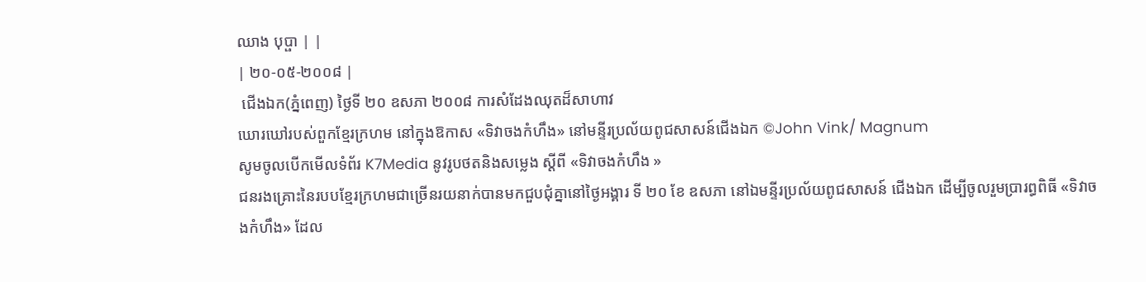ឈាង បុប្ផា | |
| ២០-០៥-២០០៨ |
 ជើងឯក(ភ្នំពេញ) ថ្ងៃទី ២០ ឧសភា ២០០៨ ការសំដែងឈុតដ៏សាហាវ
ឃោរឃៅរបស់ពួកខ្មែរក្រហម នៅក្នុងឱកាស «ទិវាចងកំហឹង» នៅមន្ទីរប្រល័យពូជសាសន៍ជើងឯក ©John Vink/ Magnum
សូមចូលបើកមើលទំព័រ K7Media នូវរូបថតនិងសម្លេង ស្តីពី «ទិវាចងកំហឹង »
ជនរងគ្រោះនៃរបបខ្មែរក្រហមជាច្រើនរយនាក់បានមកជួបជុំគ្នានៅថ្ងៃអង្គារ ទី ២០ ខែ ឧសភា នៅឯមន្ទីរប្រល័យពូជសាសន៍ ជើងឯក ដើម្បីចូលរួមប្រារព្ធពិធី «ទិវាចងកំហឹង» ដែល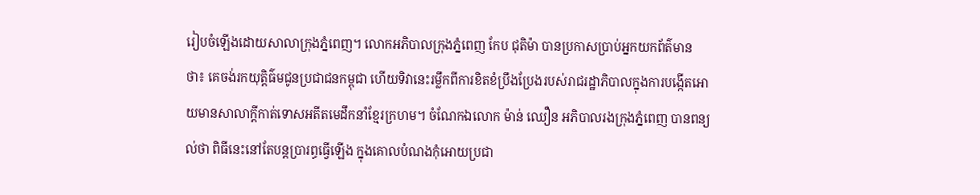រៀបចំឡើងដោយសាលាក្រុងភ្នំពេញ។ លោកអភិបាលក្រុងភ្នំពេញ កែប ជុតិម៉ា បានប្រកាសប្រាប់អ្នកយកព័ត៌មាន ថា៖ គេចង់រកយុត្តិធ៌មជូនប្រជាជនកម្ពុជា ហើយទិវានេះរម្លឹកពីការខិតខំប្រឹងប្រែងរបស់រាជរដ្ឋាភិបាលក្នុងការបង្កើតអោយមានសាលាក្ដីកាត់ទោសអតីតមេដឹកនាំខ្មែរក្រហម។ ចំណែកឯលោក ម៉ាន់ ឈឿន អភិបាលរងក្រុងភ្នំពេញ បានពន្យល់ថា ពិធីនេះនៅតែបន្តប្រារព្ធធ្វើឡើង ក្នុងគោលបំណងកុំអោយប្រជា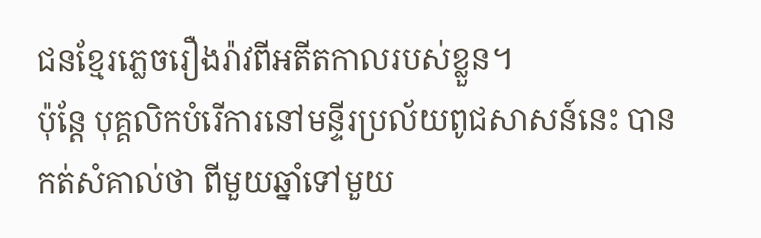ជនខ្មែរភ្លេចរឿងរ៉ាវពីអតីតកាលរបស់ខ្លួន។
ប៉ុន្តែ បុគ្គលិកបំរើការនៅមន្ទីរប្រល័យពូជសាសន៍នេះ បានកត់សំគាល់ថា ពីមួយឆ្នាំទៅមួយ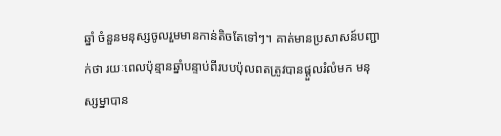ឆ្នាំ ចំនួនមនុស្សចូលរួមមានកាន់តិចតែទៅៗ។ គាត់មានប្រសាសន៍បញ្ជាក់ថា រយៈពេលប៉ុន្មានឆ្នាំបន្ទាប់ពីរបបប៉ុលពតត្រូវបានផ្ដួលរំលំមក មនុស្សម្នាបាន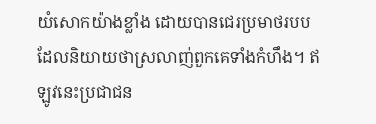យំសោកយ៉ាងខ្លាំង ដោយបានជេរប្រមាថរបបដែលនិយាយថាស្រលាញ់ពួកគេទាំងកំហឹង។ ឥឡូវនេះប្រជាជន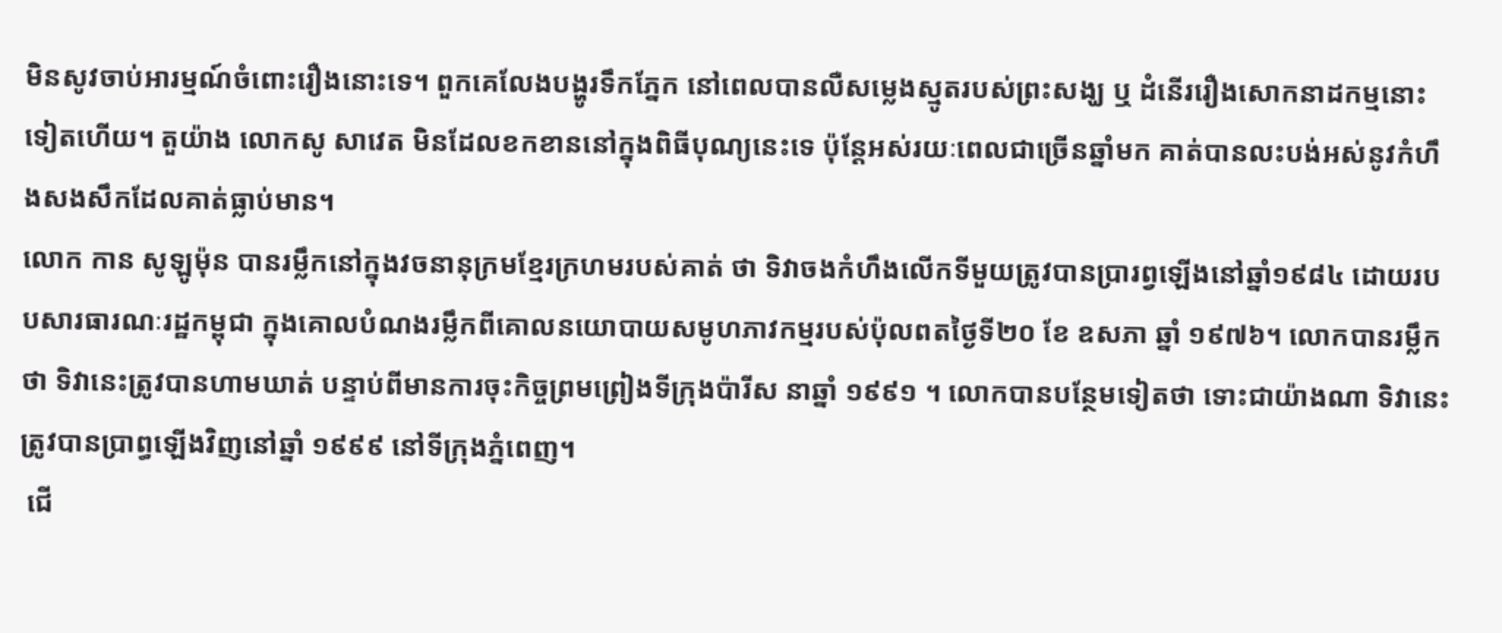មិនសូវចាប់អារម្មណ៍ចំពោះរឿងនោះទេ។ ពួកគេលែងបង្ហូរទឹកភ្នែក នៅពេលបានលឺសម្លេងស្មូតរបស់ព្រះសង្ឃ ឬ ដំនើររឿងសោកនាដកម្មនោះទៀតហើយ។ តួយ៉ាង លោកសូ សាវេត មិនដែលខកខាននៅក្នុងពិធីបុណ្យនេះទេ ប៉ុន្តែអស់រយៈពេលជាច្រើនឆ្នាំមក គាត់បានលះបង់អស់នូវកំហឹងសងសឹកដែលគាត់ធ្លាប់មាន។
លោក កាន សូឡូម៉ុន បានរម្លឹកនៅក្នុងវចនានុក្រមខ្មែរក្រហមរបស់គាត់ ថា ទិវាចងកំហឹងលើកទីមួយត្រូវបានប្រារព្វឡើងនៅឆ្នាំ១៩៨៤ ដោយរបបសារធារណៈរដ្ឋកម្ពុជា ក្នុងគោលបំណងរម្លឹកពីគោលនយោបាយសមូហភាវកម្មរបស់ប៉ុលពតថ្ងៃទី២០ ខែ ឧសភា ឆ្នាំ ១៩៧៦។ លោកបានរម្លឹកថា ទិវានេះត្រូវបានហាមឃាត់ បន្ទាប់ពីមានការចុះកិច្ចព្រមព្រៀងទីក្រុងប៉ារីស នាឆ្នាំ ១៩៩១ ។ លោកបានបន្ថែមទៀតថា ទោះជាយ៉ាងណា ទិវានេះ ត្រូវបានប្រាព្ធឡើងវិញនៅឆ្នាំ ១៩៩៩ នៅទីក្រុងភ្នំពេញ។
 ជើ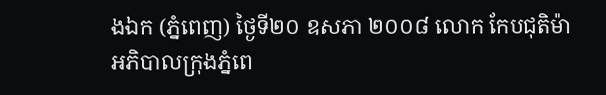ងឯក (ភ្នំពេញ) ថ្ងៃទី២០ ឧសភា ២០០៨ លោក កែបជុតិម៉ា
អភិបាលក្រុងភ្នំពេ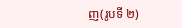ញ(រូបទី ២)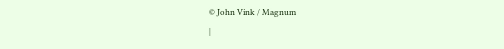© John Vink / Magnum
|